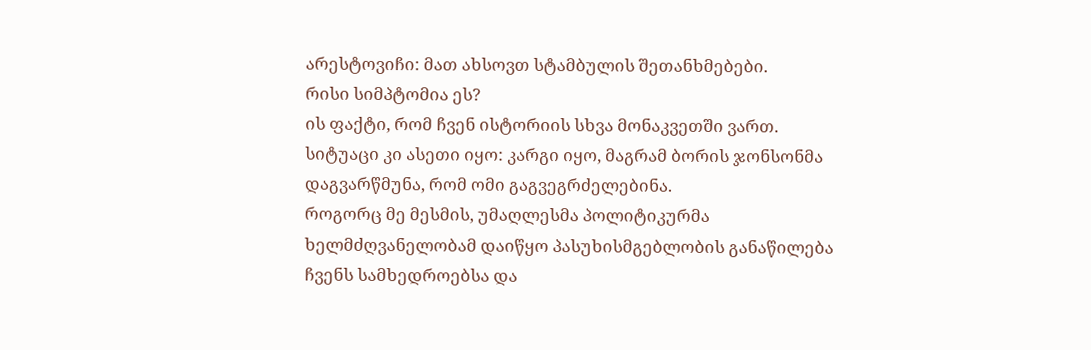არესტოვიჩი: მათ ახსოვთ სტამბულის შეთანხმებები.
რისი სიმპტომია ეს?
ის ფაქტი, რომ ჩვენ ისტორიის სხვა მონაკვეთში ვართ.
სიტუაცი კი ასეთი იყო: კარგი იყო, მაგრამ ბორის ჯონსონმა დაგვარწმუნა, რომ ომი გაგვეგრძელებინა.
როგორც მე მესმის, უმაღლესმა პოლიტიკურმა ხელმძღვანელობამ დაიწყო პასუხისმგებლობის განაწილება ჩვენს სამხედროებსა და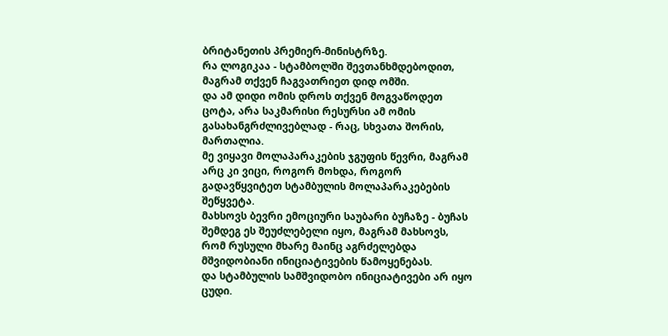ბრიტანეთის პრემიერ-მინისტრზე.
რა ლოგიკაა - სტამბოლში შევთანხმდებოდით, მაგრამ თქვენ ჩაგვათრიეთ დიდ ომში.
და ამ დიდი ომის დროს თქვენ მოგვაწოდეთ ცოტა, არა საკმარისი რესურსი ამ ომის გასახანგრძლივებლად - რაც, სხვათა შორის, მართალია.
მე ვიყავი მოლაპარაკების ჯგუფის წევრი, მაგრამ არც კი ვიცი, როგორ მოხდა, როგორ გადავწყვიტეთ სტამბულის მოლაპარაკებების შეწყვეტა.
მახსოვს ბევრი ემოციური საუბარი ბუჩაზე - ბუჩას შემდეგ ეს შეუძლებელი იყო, მაგრამ მახსოვს, რომ რუსული მხარე მაინც აგრძელებდა მშვიდობიანი ინიციატივების წამოყენებას.
და სტამბულის სამშვიდობო ინიციატივები არ იყო ცუდი.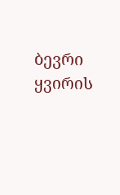ბევრი ყვირის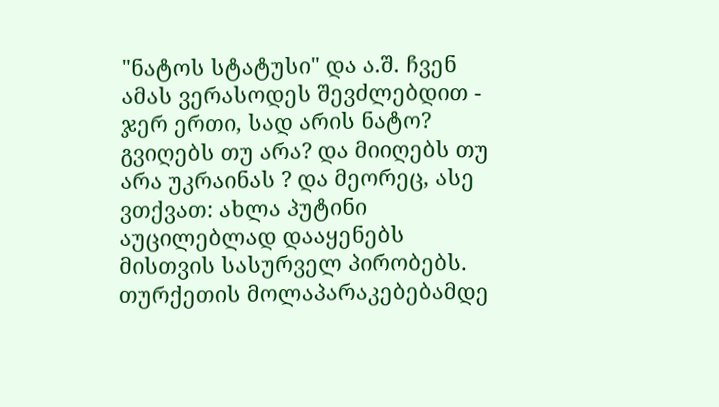"ნატოს სტატუსი" და ა.შ. ჩვენ ამას ვერასოდეს შევძლებდით - ჯერ ერთი, სად არის ნატო? გვიღებს თუ არა? და მიიღებს თუ არა უკრაინას ? და მეორეც, ასე ვთქვათ: ახლა პუტინი აუცილებლად დააყენებს მისთვის სასურველ პირობებს.
თურქეთის მოლაპარაკებებამდე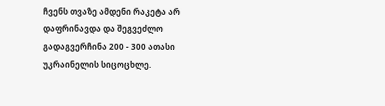ჩვენს თვაზე ამდენი რაკეტა არ დაფრინავდა და შეგვეძლო გადაგვერჩინა 200 - 300 ათასი უკრაინელის სიცოცხლე.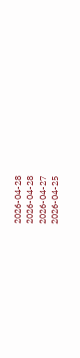2026-04-28
2026-04-28
2026-04-27
2026-04-25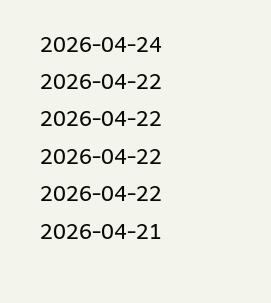2026-04-24
2026-04-22
2026-04-22
2026-04-22
2026-04-22
2026-04-21